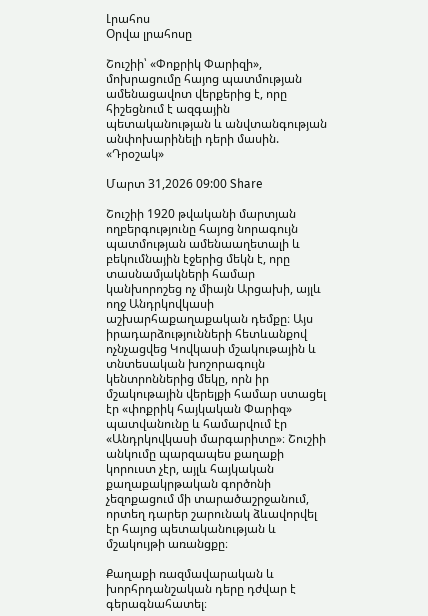Լրահոս
Օրվա լրահոսը

Շուշիի՝ «Փոքրիկ Փարիզի», մոխրացումը հայոց պատմության ամենացավոտ վերքերից է, որը հիշեցնում է ազգային պետականության և անվտանգության անփոխարինելի դերի մասին. «Դրօշակ»

Մարտ 31,2026 09:00 Share

Շուշիի 1920 թվականի մարտյան ողբերգությունը հայոց նորագույն պատմության ամենաաղետալի և բեկումնային էջերից մեկն է, որը տասնամյակների համար կանխորոշեց ոչ միայն Արցախի, այլև ողջ Անդրկովկասի աշխարհաքաղաքական դեմքը։ Այս իրադարձությունների հետևանքով ոչնչացվեց Կովկասի մշակութային և տնտեսական խոշորագույն կենտրոններից մեկը, որն իր մշակութային վերելքի համար ստացել էր «փոքրիկ հայկական Փարիզ» պատվանունը և համարվում էր «Անդրկովկասի մարգարիտը»։ Շուշիի անկումը պարզապես քաղաքի կորուստ չէր, այլև հայկական քաղաքակրթական գործոնի չեզոքացում մի տարածաշրջանում, որտեղ դարեր շարունակ ձևավորվել էր հայոց պետականության և մշակույթի առանցքը։

Քաղաքի ռազմավարական և խորհրդանշական դերը դժվար է գերագնահատել։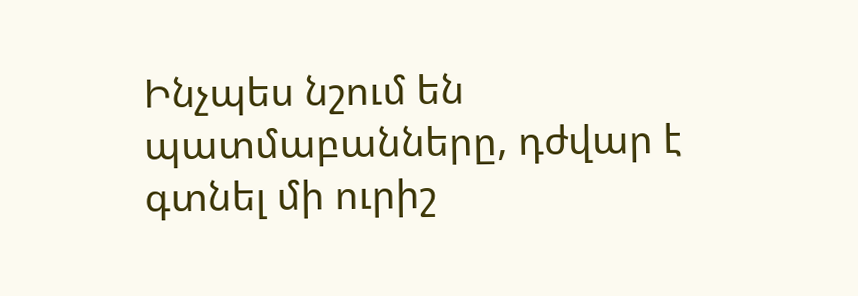Ինչպես նշում են պատմաբանները, դժվար է գտնել մի ուրիշ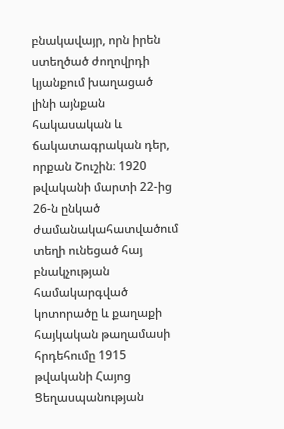բնակավայր, որն իրեն ստեղծած ժողովրդի կյանքում խաղացած լինի այնքան հակասական և ճակատագրական դեր, որքան Շուշին։ 1920 թվականի մարտի 22-ից 26-ն ընկած ժամանակահատվածում տեղի ունեցած հայ բնակչության համակարգված կոտորածը և քաղաքի հայկական թաղամասի հրդեհումը 1915 թվականի Հայոց Ցեղասպանության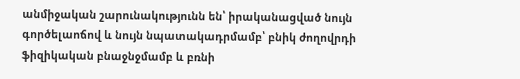անմիջական շարունակությունն են՝ իրականացված նույն գործելաոճով և նույն նպատակադրմամբ՝ բնիկ ժողովրդի ֆիզիկական բնաջնջմամբ և բռնի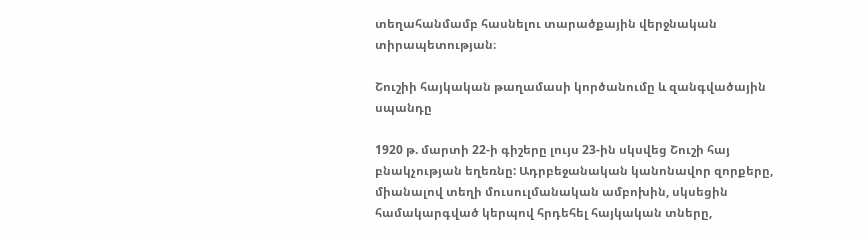տեղահանմամբ հասնելու տարածքային վերջնական տիրապետության։

Շուշիի հայկական թաղամասի կործանումը և զանգվածային սպանդը

1920 թ. մարտի 22-ի գիշերը լույս 23-ին սկսվեց Շուշի հայ բնակչության եղեռնը: Ադրբեջանական կանոնավոր զորքերը, միանալով տեղի մուսուլմանական ամբոխին, սկսեցին համակարգված կերպով հրդեհել հայկական տները,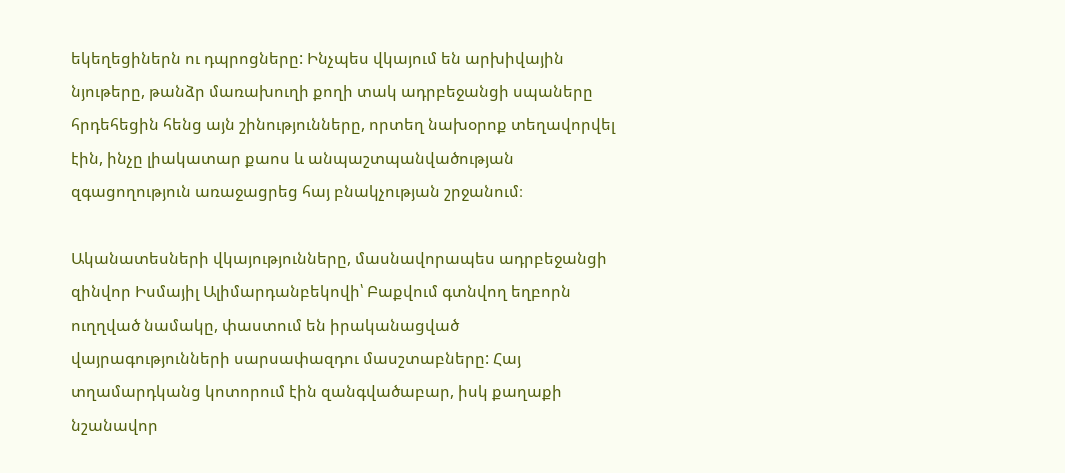եկեղեցիներն ու դպրոցները: Ինչպես վկայում են արխիվային նյութերը, թանձր մառախուղի քողի տակ ադրբեջանցի սպաները հրդեհեցին հենց այն շինությունները, որտեղ նախօրոք տեղավորվել էին, ինչը լիակատար քաոս և անպաշտպանվածության զգացողություն առաջացրեց հայ բնակչության շրջանում։

Ականատեսների վկայությունները, մասնավորապես ադրբեջանցի զինվոր Իսմայիլ Ալիմարդանբեկովի՝ Բաքվում գտնվող եղբորն ուղղված նամակը, փաստում են իրականացված վայրագությունների սարսափազդու մասշտաբները: Հայ տղամարդկանց կոտորում էին զանգվածաբար, իսկ քաղաքի նշանավոր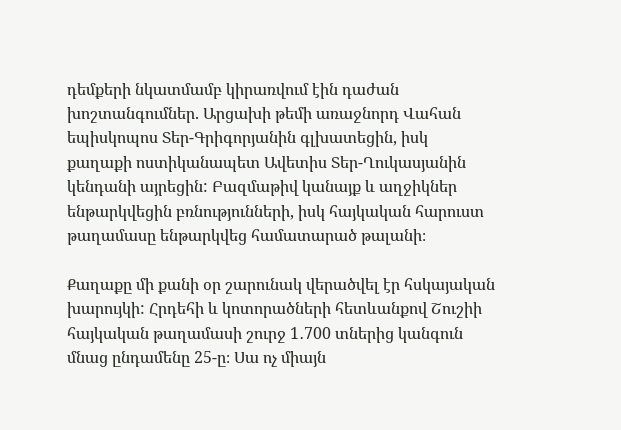դեմքերի նկատմամբ կիրառվում էին դաժան խոշտանգումներ. Արցախի թեմի առաջնորդ Վահան եպիսկոպոս Տեր-Գրիգորյանին գլխատեցին, իսկ քաղաքի ոստիկանապետ Ավետիս Տեր-Ղուկասյանին կենդանի այրեցին: Բազմաթիվ կանայք և աղջիկներ ենթարկվեցին բռնությունների, իսկ հայկական հարուստ թաղամասը ենթարկվեց համատարած թալանի։

Քաղաքը մի քանի օր շարունակ վերածվել էր հսկայական խարույկի: Հրդեհի և կոտորածների հետևանքով Շուշիի հայկական թաղամասի շուրջ 1․700 տներից կանգուն մնաց ընդամենը 25-ը։ Սա ոչ միայն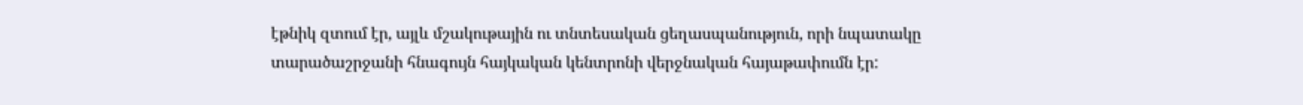էթնիկ զտում էր, այլև մշակութային ու տնտեսական ցեղասպանություն, որի նպատակը տարածաշրջանի հնագույն հայկական կենտրոնի վերջնական հայաթափումն էր: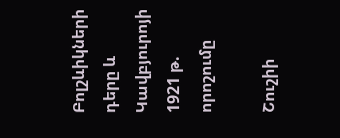Բոլշևիկների դերը և Կավբյուրոյի 1921 թ. որոշումը

Շուշիի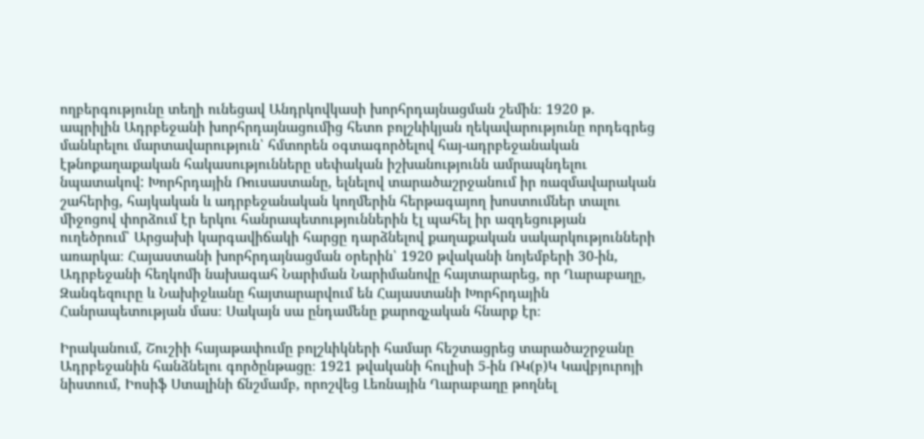ողբերգությունը տեղի ունեցավ Անդրկովկասի խորհրդայնացման շեմին։ 1920 թ. ապրիլին Ադրբեջանի խորհրդայնացումից հետո բոլշևիկյան ղեկավարությունը որդեգրեց մանևրելու մարտավարություն՝ հմտորեն օգտագործելով հայ-ադրբեջանական էթնոքաղաքական հակասությունները սեփական իշխանությունն ամրապնդելու նպատակով: Խորհրդային Ռուսաստանը, ելնելով տարածաշրջանում իր ռազմավարական շահերից, հայկական և ադրբեջանական կողմերին հերթագայող խոստումներ տալու միջոցով փորձում էր երկու հանրապետություններին էլ պահել իր ազդեցության ուղեծրում՝ Արցախի կարգավիճակի հարցը դարձնելով քաղաքական սակարկությունների առարկա։ Հայաստանի խորհրդայնացման օրերին՝ 1920 թվականի նոյեմբերի 30-ին, Ադրբեջանի հեղկոմի նախագահ Նարիման Նարիմանովը հայտարարեց, որ Ղարաբաղը, Զանգեզուրը և Նախիջևանը հայտարարվում են Հայաստանի Խորհրդային Հանրապետության մաս։ Սակայն սա ընդամենը քարոզչական հնարք էր։

Իրականում, Շուշիի հայաթափումը բոլշևիկների համար հեշտացրեց տարածաշրջանը Ադրբեջանին հանձնելու գործընթացը։ 1921 թվականի հուլիսի 5-ին ՌԿ(բ)Կ Կավբյուրոյի նիստում, Իոսիֆ Ստալինի ճնշմամբ, որոշվեց Լեռնային Ղարաբաղը թողնել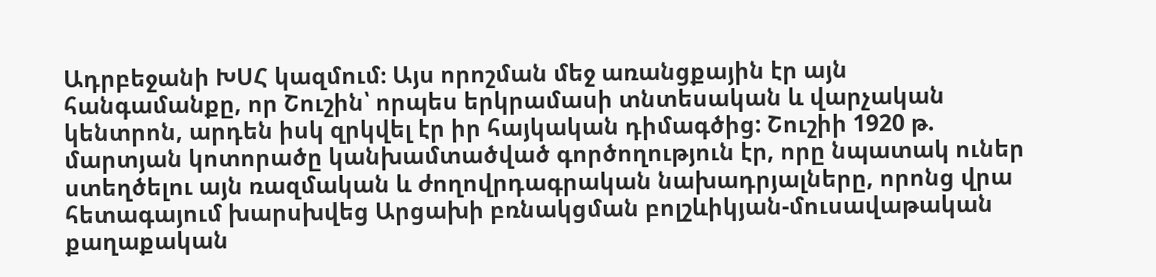Ադրբեջանի ԽՍՀ կազմում։ Այս որոշման մեջ առանցքային էր այն հանգամանքը, որ Շուշին՝ որպես երկրամասի տնտեսական և վարչական կենտրոն, արդեն իսկ զրկվել էր իր հայկական դիմագծից: Շուշիի 1920 թ. մարտյան կոտորածը կանխամտածված գործողություն էր, որը նպատակ ուներ ստեղծելու այն ռազմական և ժողովրդագրական նախադրյալները, որոնց վրա հետագայում խարսխվեց Արցախի բռնակցման բոլշևիկյան-մուսավաթական քաղաքական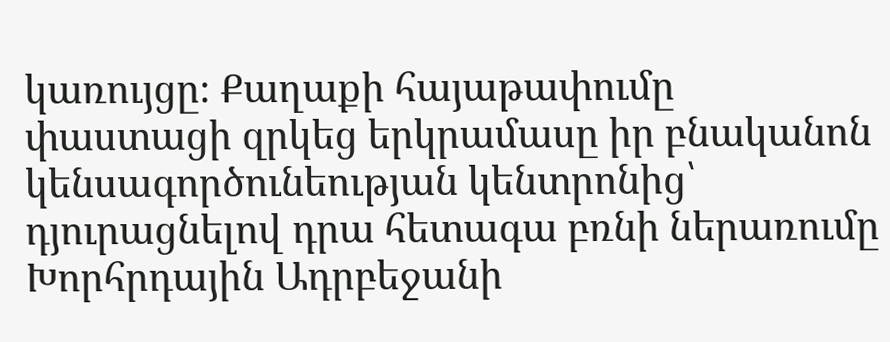կառույցը։ Քաղաքի հայաթափումը փաստացի զրկեց երկրամասը իր բնականոն կենսագործունեության կենտրոնից՝ դյուրացնելով դրա հետագա բռնի ներառումը Խորհրդային Ադրբեջանի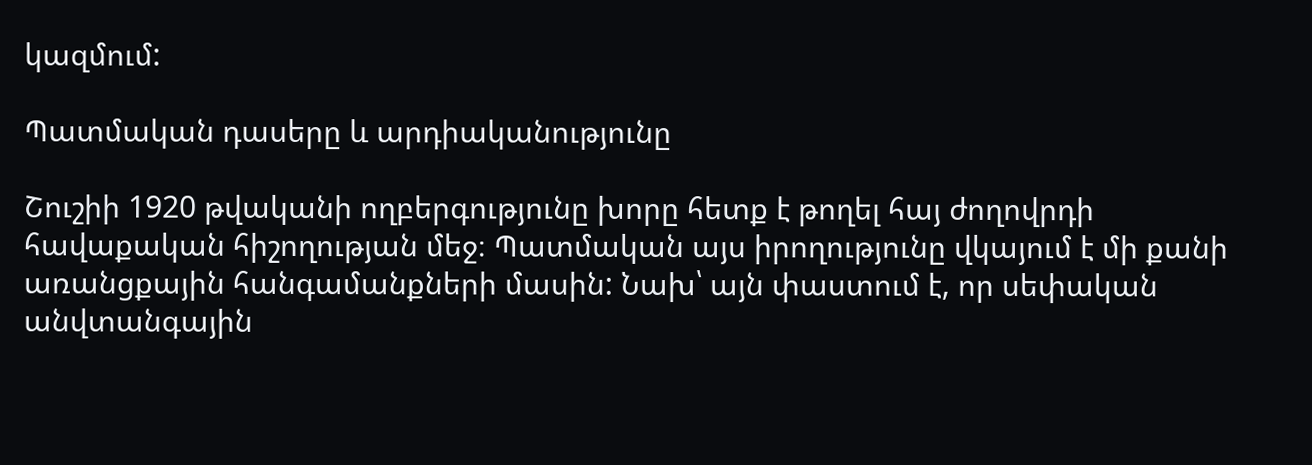կազմում:

Պատմական դասերը և արդիականությունը

Շուշիի 1920 թվականի ողբերգությունը խորը հետք է թողել հայ ժողովրդի հավաքական հիշողության մեջ։ Պատմական այս իրողությունը վկայում է մի քանի առանցքային հանգամանքների մասին: Նախ՝ այն փաստում է, որ սեփական անվտանգային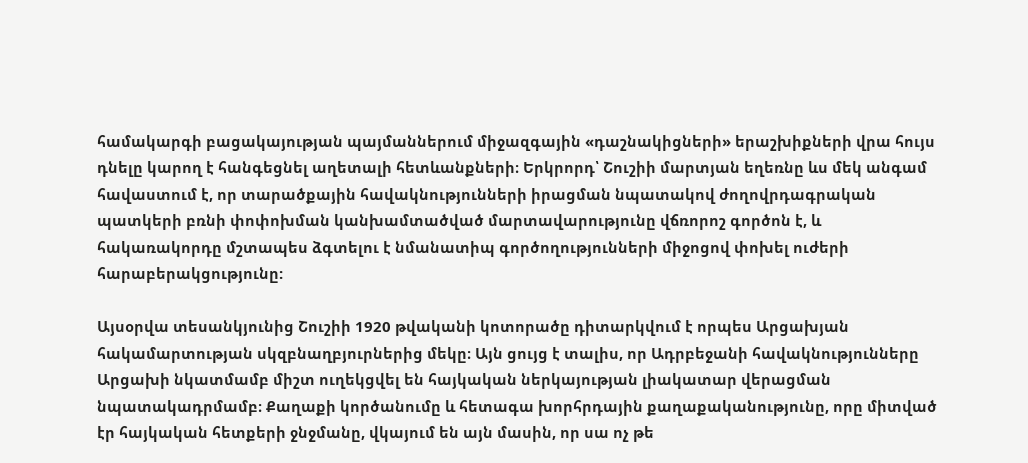համակարգի բացակայության պայմաններում միջազգային «դաշնակիցների» երաշխիքների վրա հույս դնելը կարող է հանգեցնել աղետալի հետևանքների։ Երկրորդ՝ Շուշիի մարտյան եղեռնը ևս մեկ անգամ հավաստում է, որ տարածքային հավակնությունների իրացման նպատակով ժողովրդագրական պատկերի բռնի փոփոխման կանխամտածված մարտավարությունը վճռորոշ գործոն է, և հակառակորդը մշտապես ձգտելու է նմանատիպ գործողությունների միջոցով փոխել ուժերի հարաբերակցությունը:

Այսօրվա տեսանկյունից Շուշիի 1920 թվականի կոտորածը դիտարկվում է որպես Արցախյան հակամարտության սկզբնաղբյուրներից մեկը։ Այն ցույց է տալիս, որ Ադրբեջանի հավակնությունները Արցախի նկատմամբ միշտ ուղեկցվել են հայկական ներկայության լիակատար վերացման նպատակադրմամբ։ Քաղաքի կործանումը և հետագա խորհրդային քաղաքականությունը, որը միտված էր հայկական հետքերի ջնջմանը, վկայում են այն մասին, որ սա ոչ թե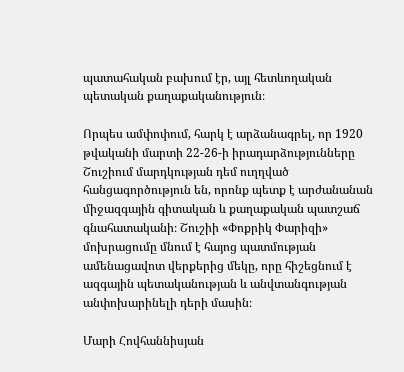պատահական բախում էր, այլ հետևողական պետական քաղաքականություն։

Որպես ամփոփում, հարկ է արձանագրել, որ 1920 թվականի մարտի 22-26-ի իրադարձությունները Շուշիում մարդկության դեմ ուղղված հանցագործություն են, որոնք պետք է արժանանան միջազգային գիտական և քաղաքական պատշաճ գնահատականի։ Շուշիի «Փոքրիկ Փարիզի» մոխրացումը մնում է հայոց պատմության ամենացավոտ վերքերից մեկը, որը հիշեցնում է ազգային պետականության և անվտանգության անփոխարինելի դերի մասին։

Մարի Հովհաննիսյան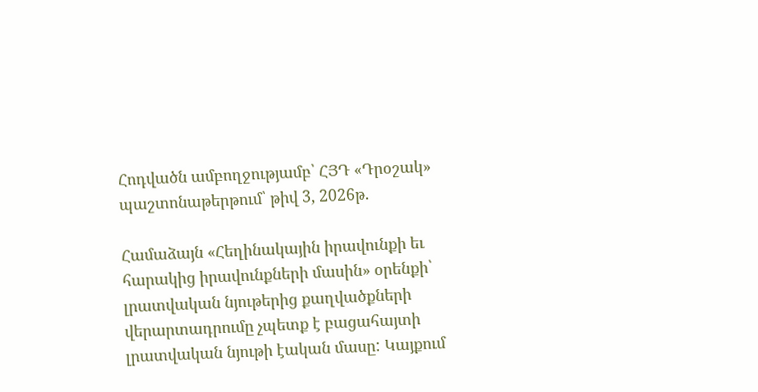Հոդվածն ամբողջությամբ՝ ՀՅԴ «Դրօշակ» պաշտոնաթերթում՝ թիվ 3, 2026թ.

Համաձայն «Հեղինակային իրավունքի եւ հարակից իրավունքների մասին» օրենքի՝ լրատվական նյութերից քաղվածքների վերարտադրումը չպետք է բացահայտի լրատվական նյութի էական մասը: Կայքում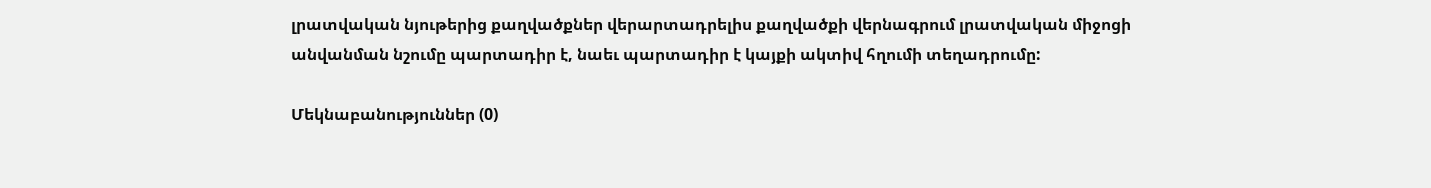լրատվական նյութերից քաղվածքներ վերարտադրելիս քաղվածքի վերնագրում լրատվական միջոցի անվանման նշումը պարտադիր է, նաեւ պարտադիր է կայքի ակտիվ հղումի տեղադրումը:

Մեկնաբանություններ (0)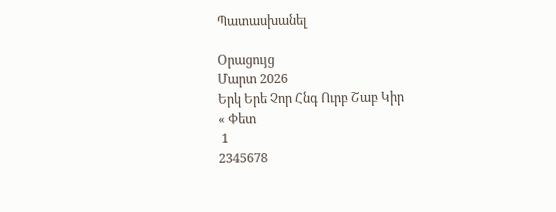Պատասխանել

Օրացույց
Մարտ 2026
Երկ Երե Չոր Հնգ Ուրբ Շաբ Կիր
« Փետ
 1
2345678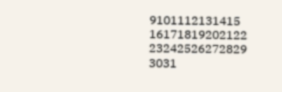9101112131415
16171819202122
23242526272829
3031